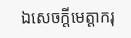ឯសេចក្តីមេត្តាករុ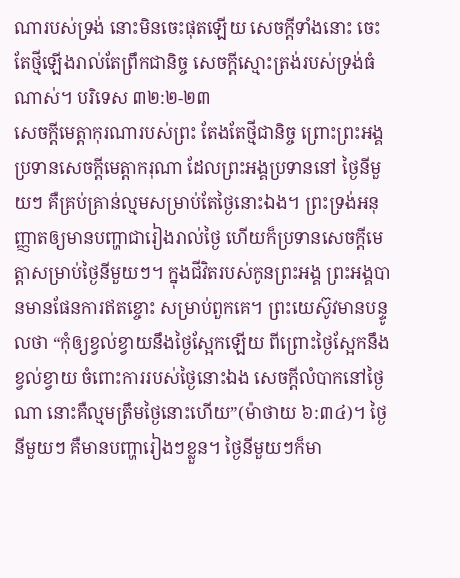ណារបស់ទ្រង់ នោះមិនចេះផុតឡើយ សេចក្តីទាំងនោះ ចេះតែថ្មីឡើងរាល់តែព្រឹកជានិច្ច សេចក្តីស្មោះត្រង់របស់ទ្រង់ធំណាស់។ បរិទេស ៣២:២-២៣
សេចក្តីមេត្តាកុរណារបស់ព្រះ តែងតែថ្មីជានិច្ច ព្រោះព្រះអង្គប្រទានសេចក្តីមេត្តាករុណា ដែលព្រះអង្គប្រទាននៅ ថ្ងៃនីមួយៗ គឺគ្រប់គ្រាន់ល្មមសម្រាប់តែថ្ងៃនោះឯង។ ព្រះទ្រង់អនុញ្ញាតឲ្យមានបញ្ហាជារៀងរាល់ថ្ងៃ ហើយក៏ប្រទានសេចក្តីមេត្តាសម្រាប់ថ្ងៃនីមួយៗ។ ក្នុងជីវិតរបស់កូនព្រះអង្គ ព្រះអង្គបានមានផែនការឥតខ្ចោះ សម្រាប់ពួកគេ។ ព្រះយេស៊ូវមានបន្ទូលថា “កុំឲ្យខ្វល់ខ្វាយនឹងថ្ងៃស្អែកឡើយ ពីព្រោះថ្ងៃស្អែកនឹងខ្វល់ខ្វាយ ចំពោះការរបស់ថ្ងៃនោះឯង សេចក្តីលំបាកនៅថ្ងៃណា នោះគឺល្មមត្រឹមថ្ងៃនោះហើយ”(ម៉ាថាយ ៦:៣៤)។ ថ្ងៃនីមួយៗ គឺមានបញ្ហារៀងៗខ្លួន។ ថ្ងៃនីមួយៗក៏មា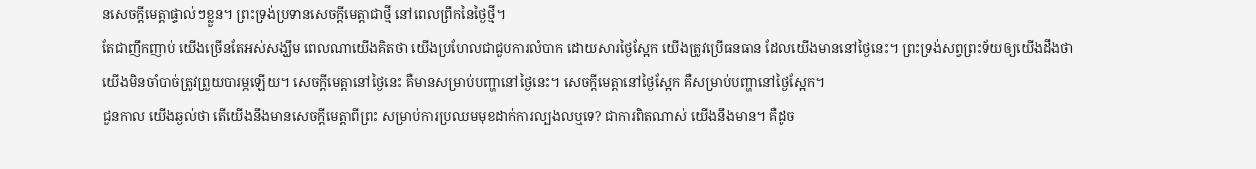នសេចក្តីមេត្តាផ្ទាល់ៗខ្លួន។ ព្រះទ្រង់ប្រទានសេចក្តីមេត្តាជាថ្មី នៅពេលព្រឹកនៃថ្ងៃថ្មី។
តែជាញឹកញាប់ យើងច្រើនតែអស់សង្ឃឹម ពេលណាយើងគិតថា យើងប្រហែលជាជួបការលំបាក ដោយសារថ្ងៃស្អែក យើងត្រូវប្រើធនធាន ដែលយើងមាននៅថ្ងៃនេះ។ ព្រះទ្រង់សព្វព្រះទ័យឲ្យយើងដឹងថា យើងមិនចាំបាច់ត្រូវព្រួយបារម្ភឡើយ។ សេចក្តីមេត្តានៅថ្ងៃនេះ គឺមានសម្រាប់បញ្ហានៅថ្ងៃនេះ។ សេចក្តីមេត្តានៅថ្ងៃស្អែក គឺសម្រាប់បញ្ហានៅថ្ងៃស្អែក។
ជួនកាល យើងឆ្ងល់ថា តើយើងនឹងមានសេចក្តីមេត្តាពីព្រះ សម្រាប់ការប្រឈមមុខដាក់ការល្បងលឬទេ? ជាការពិតណាស់ យើងនឹងមាន។ គឺដូច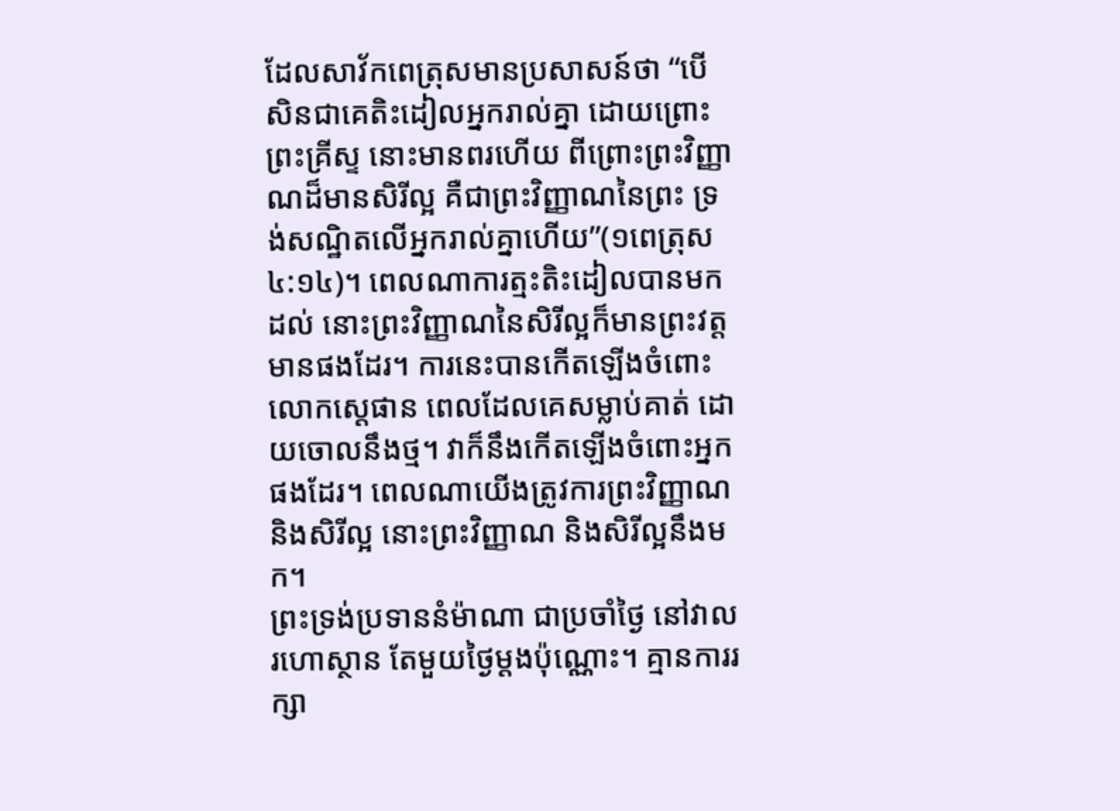ដែលសាវ័កពេត្រុសមានប្រសាសន៍ថា “បើសិនជាគេតិះដៀលអ្នករាល់គ្នា ដោយព្រោះព្រះគ្រីស្ទ នោះមានពរហើយ ពីព្រោះព្រះវិញ្ញាណដ៏មានសិរីល្អ គឺជាព្រះវិញ្ញាណនៃព្រះ ទ្រង់សណ្ឋិតលើអ្នករាល់គ្នាហើយ”(១ពេត្រុស ៤:១៤)។ ពេលណាការត្មះតិះដៀលបានមកដល់ នោះព្រះវិញ្ញាណនៃសិរីល្អក៏មានព្រះវត្តមានផងដែរ។ ការនេះបានកើតឡើងចំពោះលោកស្តេផាន ពេលដែលគេសម្លាប់គាត់ ដោយចោលនឹងថ្ម។ វាក៏នឹងកើតឡើងចំពោះអ្នកផងដែរ។ ពេលណាយើងត្រូវការព្រះវិញ្ញាណ និងសិរីល្អ នោះព្រះវិញ្ញាណ និងសិរីល្អនឹងមក។
ព្រះទ្រង់ប្រទាននំម៉ាណា ជាប្រចាំថ្ងៃ នៅវាលរហោស្ថាន តែមួយថ្ងៃម្តងប៉ុណ្ណោះ។ គ្មានការរក្សា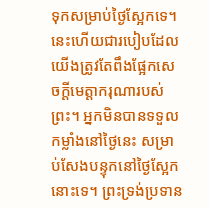ទុកសម្រាប់ថ្ងៃស្អែកទេ។ នេះហើយជារបៀបដែលយើងត្រូវតែពឹងផ្អែកសេចក្តីមេត្តាករុណារបស់ព្រះ។ អ្នកមិនបានទទួលកម្លាំងនៅថ្ងៃនេះ សម្រាប់សែងបន្ទុកនៅថ្ងៃស្អែកនោះទេ។ ព្រះទ្រង់ប្រទាន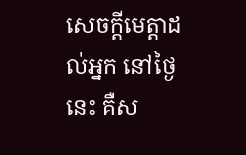សេចក្តីមេត្តាដល់អ្នក នៅថ្ងៃនេះ គឺស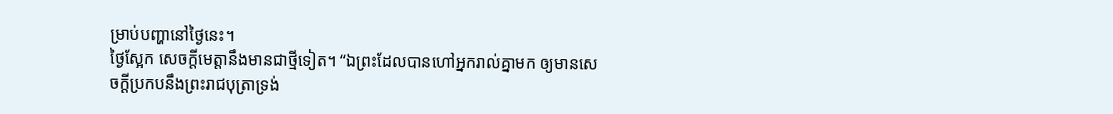ម្រាប់បញ្ហានៅថ្ងៃនេះ។
ថ្ងៃស្អែក សេចក្តីមេត្តានឹងមានជាថ្មីទៀត។ “ឯព្រះដែលបានហៅអ្នករាល់គ្នាមក ឲ្យមានសេចក្តីប្រកបនឹងព្រះរាជបុត្រាទ្រង់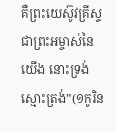គឺព្រះយេស៊ូវគ្រីស្ទ ជាព្រះអម្ចាស់នៃយើង នោះទ្រង់ស្មោះត្រង់”(១កូរិន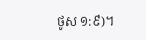ថូស ១:៩)។